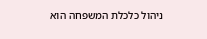ניהול כלכלת המשפחה הוא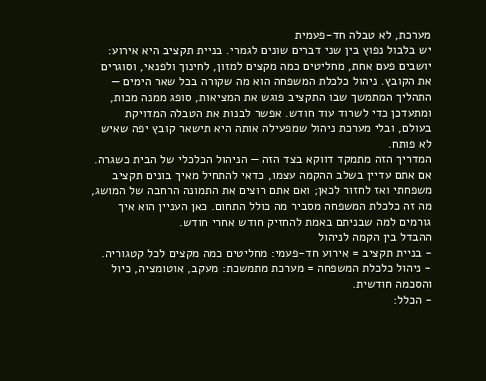מערכת, לא טבלה חד-פעמית
יש בלבול נפוץ בין שני דברים שונים לגמרי. בניית תקציב היא אירוע: יושבים פעם אחת, מחליטים כמה מקצים למזון, לחינוך ולפנאי, וסוגרים את הקובץ. ניהול כלכלת המשפחה הוא מה שקורה בכל שאר הימים — התהליך המתמשך שבו התקציב פוגש את המציאות, סופג ממנה מכות, ומתעדכן כדי לשרוד עוד חודש. אפשר לבנות את הטבלה המדויקת בעולם, ובלי מערכת ניהול שמפעילה אותה היא תישאר קובץ יפה שאיש לא פותח.
המדריך הזה מתמקד דווקא בצד הזה — הניהול הכלכלי של הבית כשגרה. אם אתם עדיין בשלב ההקמה עצמו, כדאי להתחיל מאיך בונים תקציב משפחתי ואז לחזור לכאן; ואם אתם רוצים את התמונה הרחבה של המושג, מה זה כלכלת המשפחה מסביר מה כולל התחום. כאן העניין הוא איך גורמים למה שבניתם באמת להחזיק חודש אחרי חודש.
ההבדל בין הקמה לניהול
- בניית תקציב = אירוע חד-פעמי: מחליטים כמה מקצים לכל קטגוריה.
- ניהול כלכלת המשפחה = מערכת מתמשכת: מעקב, אוטומציה, כיול והסכמה חודשית.
- הכלל: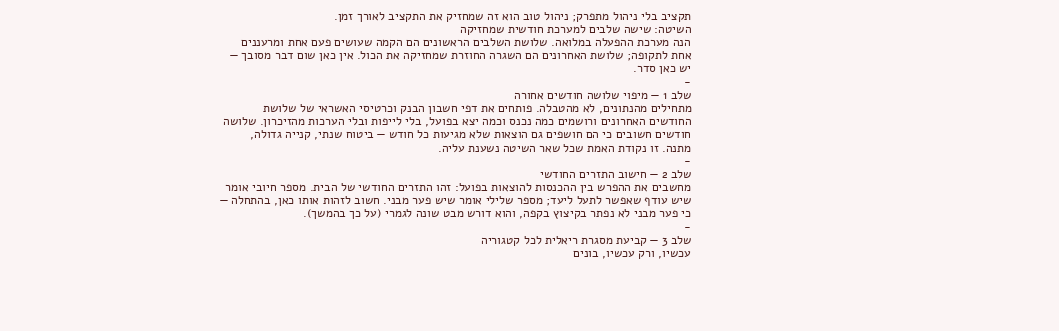תקציב בלי ניהול מתפרק; ניהול טוב הוא זה שמחזיק את התקציב לאורך זמן.
השיטה: שישה שלבים למערכת חודשית שמחזיקה
הנה מערכת ההפעלה במלואה. שלושת השלבים הראשונים הם הקמה שעושים פעם אחת ומרעננים אחת לתקופה; שלושת האחרונים הם השגרה החוזרת שמחזיקה את הכול. אין כאן שום דבר מסובך — יש כאן סדר.
-
שלב 1 — מיפוי שלושה חודשים אחורה
מתחילים מהנתונים, לא מהטבלה. פותחים את דפי חשבון הבנק וכרטיסי האשראי של שלושת החודשים האחרונים ורושמים כמה נכנס וכמה יצא בפועל, בלי לייפות ובלי הערכות מהזיכרון. שלושה חודשים חשובים כי הם חושפים גם הוצאות שלא מגיעות כל חודש — ביטוח שנתי, קנייה גדולה, מתנה. זו נקודת האמת שכל שאר השיטה נשענת עליה.
-
שלב 2 — חישוב התזרים החודשי
מחשבים את ההפרש בין ההכנסות להוצאות בפועל: זהו התזרים החודשי של הבית. מספר חיובי אומר שיש עודף שאפשר לתעל ליעד; מספר שלילי אומר שיש פער מבני. חשוב לזהות אותו כאן, בהתחלה — כי פער מבני לא נפתר בקיצוץ בקפה, והוא דורש מבט שונה לגמרי (על כך בהמשך).
-
שלב 3 — קביעת מסגרת ריאלית לכל קטגוריה
עכשיו, ורק עכשיו, בונים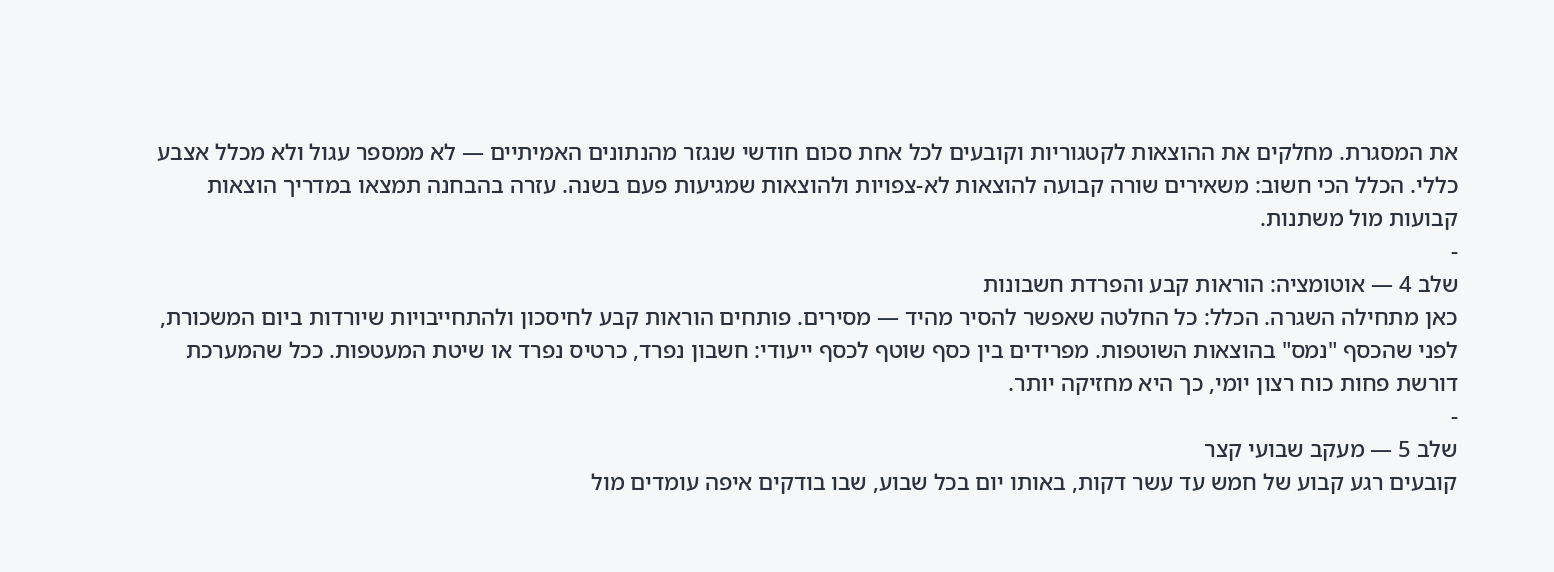את המסגרת. מחלקים את ההוצאות לקטגוריות וקובעים לכל אחת סכום חודשי שנגזר מהנתונים האמיתיים — לא ממספר עגול ולא מכלל אצבע כללי. הכלל הכי חשוב: משאירים שורה קבועה להוצאות לא-צפויות ולהוצאות שמגיעות פעם בשנה. עזרה בהבחנה תמצאו במדריך הוצאות קבועות מול משתנות.
-
שלב 4 — אוטומציה: הוראות קבע והפרדת חשבונות
כאן מתחילה השגרה. הכלל: כל החלטה שאפשר להסיר מהיד — מסירים. פותחים הוראות קבע לחיסכון ולהתחייבויות שיורדות ביום המשכורת, לפני שהכסף "נמס" בהוצאות השוטפות. מפרידים בין כסף שוטף לכסף ייעודי: חשבון נפרד, כרטיס נפרד או שיטת המעטפות. ככל שהמערכת דורשת פחות כוח רצון יומי, כך היא מחזיקה יותר.
-
שלב 5 — מעקב שבועי קצר
קובעים רגע קבוע של חמש עד עשר דקות, באותו יום בכל שבוע, שבו בודקים איפה עומדים מול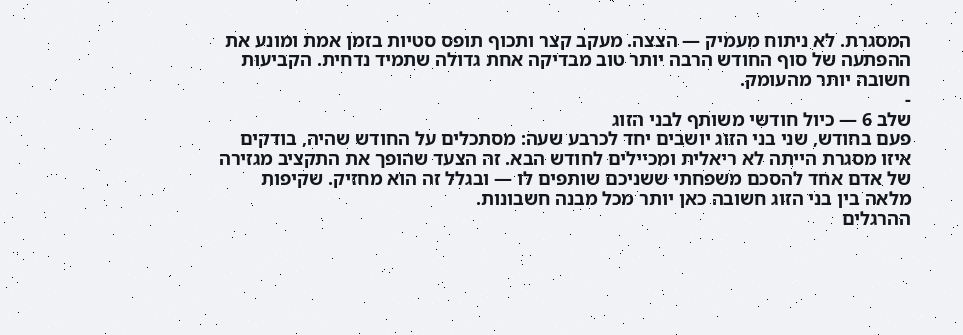המסגרת. לא ניתוח מעמיק — הצצה. מעקב קצר ותכוף תופס סטיות בזמן אמת ומונע את ההפתעה של סוף החודש הרבה יותר טוב מבדיקה אחת גדולה שתמיד נדחית. הקביעוּת חשובה יותר מהעומק.
-
שלב 6 — כיול חודשי משותף לבני הזוג
פעם בחודש, שני בני הזוג יושבים יחד לכרבע שעה: מסתכלים על החודש שהיה, בודקים איזו מסגרת הייתה לא ריאלית ומכיילים לחודש הבא. זה הצעד שהופך את התקציב מגזירה של אדם אחד להסכם משפחתי ששניכם שותפים לו — ובגלל זה הוא מחזיק. שקיפות מלאה בין בני הזוג חשובה כאן יותר מכל מבנה חשבונות.
ההרגלים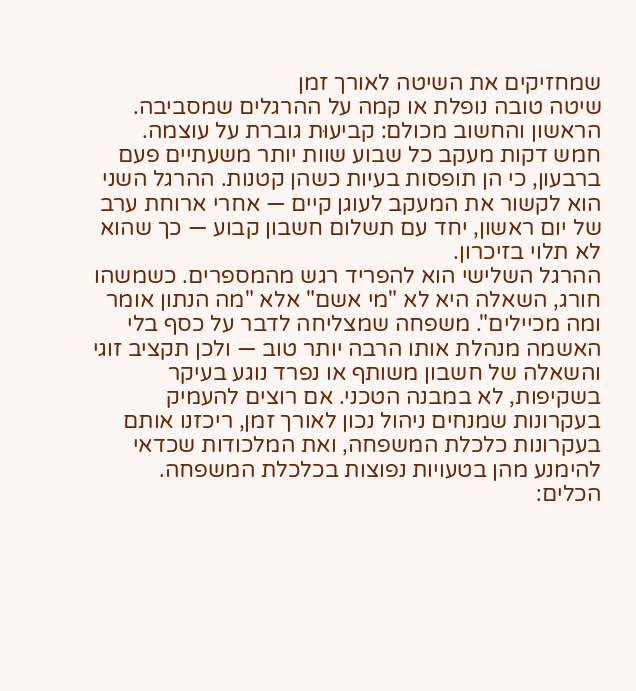שמחזיקים את השיטה לאורך זמן
שיטה טובה נופלת או קמה על ההרגלים שמסביבה. הראשון והחשוב מכולם: קביעוּת גוברת על עוצמה. חמש דקות מעקב כל שבוע שוות יותר משעתיים פעם ברבעון, כי הן תופסות בעיות כשהן קטנות. ההרגל השני הוא לקשור את המעקב לעוגן קיים — אחרי ארוחת ערב של יום ראשון, יחד עם תשלום חשבון קבוע — כך שהוא לא תלוי בזיכרון.
ההרגל השלישי הוא להפריד רגש מהמספרים. כשמשהו חורג, השאלה היא לא "מי אשם" אלא "מה הנתון אומר ומה מכיילים". משפחה שמצליחה לדבר על כסף בלי האשמה מנהלת אותו הרבה יותר טוב — ולכן תקציב זוגי והשאלה של חשבון משותף או נפרד נוגע בעיקר בשקיפות, לא במבנה הטכני. אם רוצים להעמיק בעקרונות שמנחים ניהול נכון לאורך זמן, ריכזנו אותם בעקרונות כלכלת המשפחה, ואת המלכודות שכדאי להימנע מהן בטעויות נפוצות בכלכלת המשפחה.
הכלים: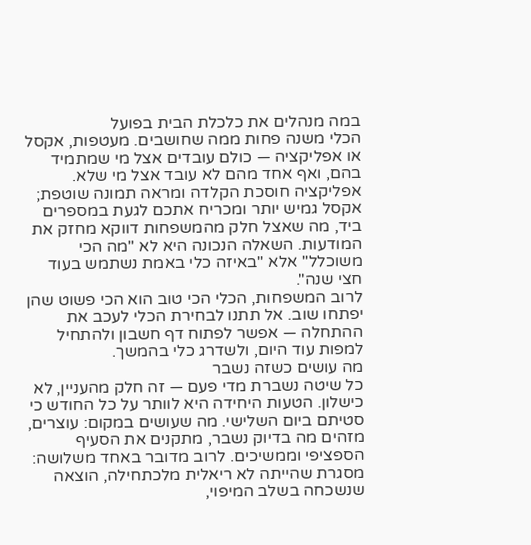במה מנהלים את כלכלת הבית בפועל
הכלי משנה פחות ממה שחושבים. מעטפות, אקסל או אפליקציה — כולם עובדים אצל מי שמתמיד בהם, ואף אחד מהם לא עובד אצל מי שלא. אפליקציה חוסכת הקלדה ומראה תמונה שוטפת; אקסל גמיש יותר ומכריח אתכם לגעת במספרים ביד, מה שאצל חלק מהמשפחות דווקא מחזק את המודעות. השאלה הנכונה היא לא "מה הכי משוכלל" אלא "באיזה כלי באמת נשתמש בעוד חצי שנה".
לרוב המשפחות, הכלי הכי טוב הוא הכי פשוט שהן יפתחו שוב. אל תתנו לבחירת הכלי לעכב את ההתחלה — אפשר לפתוח דף חשבון ולהתחיל למפות עוד היום, ולשדרג כלי בהמשך.
מה עושים כשזה נשבר
כל שיטה נשברת מדי פעם — זה חלק מהעניין, לא כישלון. הטעות היחידה היא לוותר על כל החודש כי סטיתם ביום השלישי. מה שעושים במקום: עוצרים, מזהים מה בדיוק נשבר, מתקנים את הסעיף הספציפי וממשיכים. לרוב מדובר באחד משלושה: מסגרת שהייתה לא ריאלית מלכתחילה, הוצאה שנשכחה בשלב המיפוי,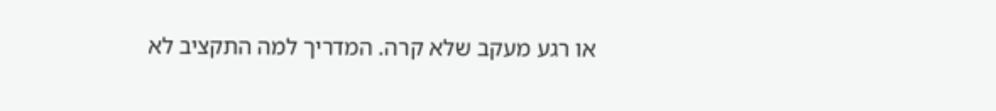או רגע מעקב שלא קרה. המדריך למה התקציב לא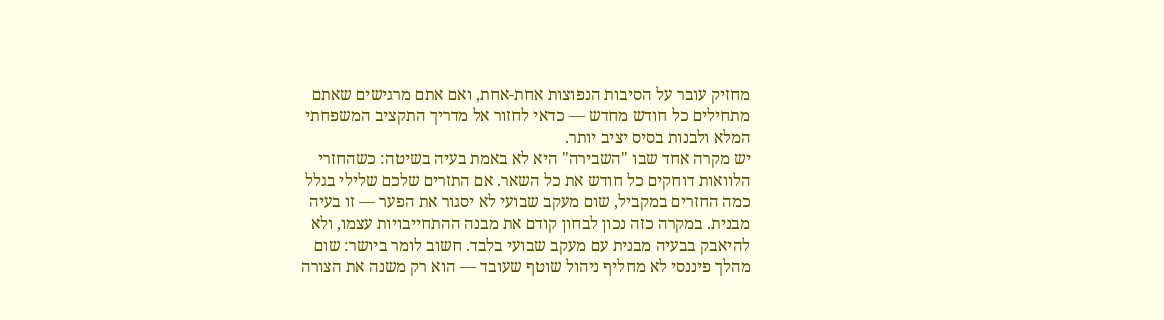מחזיק עובר על הסיבות הנפוצות אחת-אחת, ואם אתם מרגישים שאתם מתחילים כל חודש מחדש — כדאי לחזור אל מדריך התקציב המשפחתי המלא ולבנות בסיס יציב יותר.
יש מקרה אחד שבו "השבירה" היא לא באמת בעיה בשיטה: כשהחזרי הלוואות דוחקים כל חודש את כל השאר. אם התזרים שלכם שלילי בגלל כמה החזרים במקביל, שום מעקב שבועי לא יסגור את הפער — זו בעיה מבנית. במקרה כזה נכון לבחון קודם את מבנה ההתחייבויות עצמו, ולא להיאבק בבעיה מבנית עם מעקב שבועי בלבד. חשוב לומר ביושר: שום מהלך פיננסי לא מחליף ניהול שוטף שעובד — הוא רק משנה את הצורה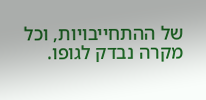של ההתחייבויות, וכל מקרה נבדק לגופו.